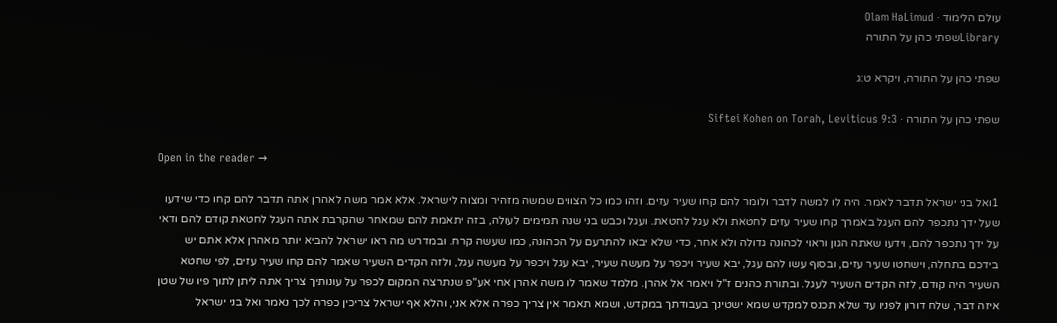עולם הלימוד · Olam HaLimud
Libraryשפתי כהן על התורה

שפתי כהן על התורה, ויקרא ט:ג

שפתי כהן על התורה · Siftei Kohen on Torah, Leviticus 9:3

Open in the reader →

1ואל בני ישראל תדבר לאמר. היה לו למשה לדבר ולומר להם קחו שעיר עזים. וזהו כמו כל הצווים שמשה מזהיר ומצוה לישראל. אלא אמר משה לאהרן אתה תדבר להם קחו כדי שידעו שעל ידך נתכפר להם העגל באמרך קחו שעיר עזים לחטאת ולא עגל לחטאת. ועגל וכבש בני שנה תמימים לעולה, בזה יתאמת להם שמאחר שהקרבת אתה העגל לחטאת קודם להם ודאי על ידך נתכפר להם, וידעו שאתה הגון וראוי לכהונה גדולה ולא אחר, כדי שלא יבאו להתרעם על הכהונה, כמו שעשה קרח. ובמדרש מה ראו ישראל להביא יותר מאהרן אלא אתם יש בידכם בתחלה, וישחטו שעיר עזים, ובסוף עשו להם עגל, יבא שעיר ויכפר על מעשה שעיר, יבא עגל ויכפר על מעשה עגל, ולזה הקדים השעיר שאמר להם קחו שעיר עזים, לפי שחטא השעיר היה קודם, לזה הקדים השעיר לעגל. ובתורת כהנים ז"ל ויאמר אל אהרן. מלמד שאמר לו משה אהרן אחי אע"פ שנתרצה המקום לכפר על עונותיך צריך אתה ליתן לתוך פיו של שטן איזה דבר, שלח דורון לפניו עד שלא תכנס למקדש שמא ישטינך בעבודתך במקדש, ושמא תאמר אין צריך כפרה אלא אני, והלא אף ישראל צריכין כפרה לכך נאמר ואל בני ישראל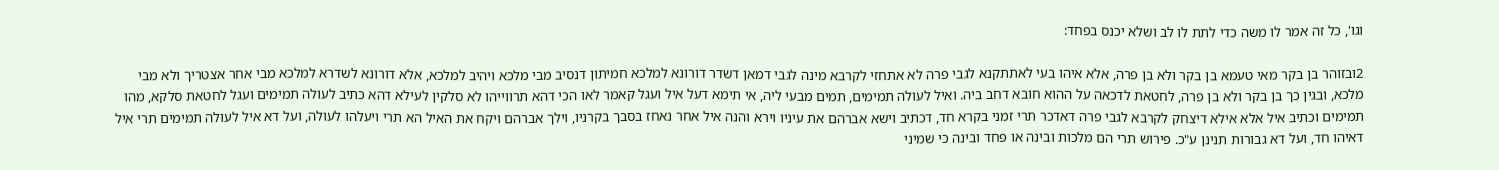וגו', כל זה אמר לו משה כדי לתת לו לב ושלא יכנס בפחד:

2ובזוהר בן בקר מאי טעמא בן בקר ולא בן פרה, אלא איהו בעי לאתתקנא לגבי פרה לא אתחזי לקרבא מינה לגבי דמאן דשדר דורונא למלכא חמיתון דנסיב מבי מלכא ויהיב למלכא, אלא דורונא לשדרא למלכא מבי אחר אצטריך ולא מבי מלכא, ובגין כך בן בקר ולא בן פרה, לחטאת לדכאה על ההוא חובא דחב ביה. ואיל לעולה תמימים, תמים מבעי ליה, אי תימא דעל איל ועגל קאמר לאו הכי דהא תרווייהו לא סלקין לעילא דהא כתיב לעולה תמימים ועגל לחטאת סלקא, מהו תמימים וכתיב איל אלא אילא דיצחק לקרבא לגבי פרה דאדכר תרי זמני בקרא חד, דכתיב וישא אברהם את עיניו וירא והנה איל אחר נאחז בסבך בקרניו, וילך אברהם ויקח את האיל הא תרי ויעלהו לעולה, ועל דא איל לעולה תמימים תרי איל דאיהו חד, ועל דא גבורות תנינן ע"כ. פירוש תרי הם מלכות ובינה או פחד ובינה כי שמיני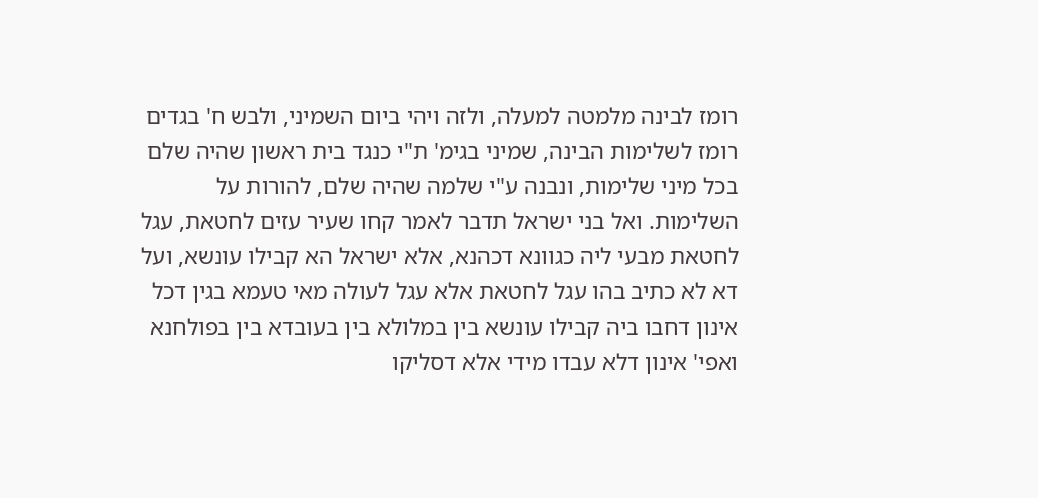רומז לבינה מלמטה למעלה, ולזה ויהי ביום השמיני, ולבש ח' בגדים רומז לשלימות הבינה, שמיני בגימ' ת"י כנגד בית ראשון שהיה שלם בכל מיני שלימות, ונבנה ע"י שלמה שהיה שלם, להורות על השלימות. ואל בני ישראל תדבר לאמר קחו שעיר עזים לחטאת, עגל לחטאת מבעי ליה כגוונא דכהנא, אלא ישראל הא קבילו עונשא, ועל דא לא כתיב בהו עגל לחטאת אלא עגל לעולה מאי טעמא בגין דכל אינון דחבו ביה קבילו עונשא בין במלולא בין בעובדא בין בפולחנא ואפי' אינון דלא עבדו מידי אלא דסליקו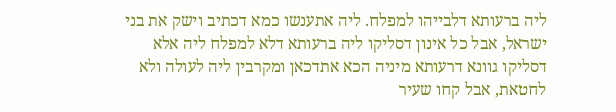ליה ברעותא דלבייהו למפלח. ליה אתענשו כמא דכתיב וישק את בני ישראל, אבל כל אינון דסליקו ליה ברעותא דלא למפלח ליה אלא דסליקו גוונא דרעותא מיניה הכא אתדכאן ומקרבין ליה לעולה ולא לחטאת, אבל קחו שעיר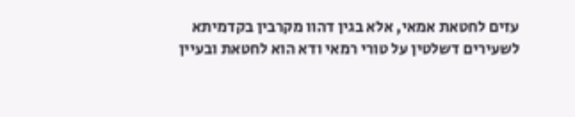עזים לחטאת אמאי, אלא בגין דהוו מקרבין בקדמיתא לשעירים דשלטין על טורי רמאי ודא הוא לחטאת ובעיין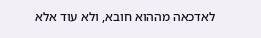לאדכאה מההוא חובא, ולא עוד אלא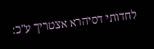לחדותי דסיהרא אצטריך ע"כ: